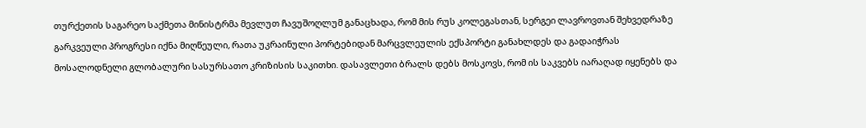თურქეთის საგარეო საქმეთა მინისტრმა მევლუთ ჩავუშოღლუმ განაცხადა, რომ მის რუს კოლეგასთან, სერგეი ლავროვთან შეხვედრაზე გარკვეული პროგრესი იქნა მიღწეული, რათა უკრაინული პორტებიდან მარცვლეულის ექსპორტი განახლდეს და გადაიჭრას მოსალოდნელი გლობალური სასურსათო კრიზისის საკითხი. დასავლეთი ბრალს დებს მოსკოვს, რომ ის საკვებს იარაღად იყენებს და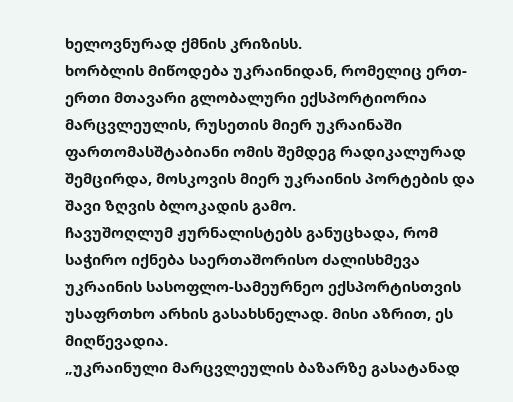ხელოვნურად ქმნის კრიზისს.
ხორბლის მიწოდება უკრაინიდან, რომელიც ერთ-ერთი მთავარი გლობალური ექსპორტიორია მარცვლეულის, რუსეთის მიერ უკრაინაში ფართომასშტაბიანი ომის შემდეგ რადიკალურად შემცირდა, მოსკოვის მიერ უკრაინის პორტების და შავი ზღვის ბლოკადის გამო.
ჩავუშოღლუმ ჟურნალისტებს განუცხადა, რომ საჭირო იქნება საერთაშორისო ძალისხმევა უკრაინის სასოფლო-სამეურნეო ექსპორტისთვის უსაფრთხო არხის გასახსნელად. მისი აზრით, ეს მიღწევადია.
„უკრაინული მარცვლეულის ბაზარზე გასატანად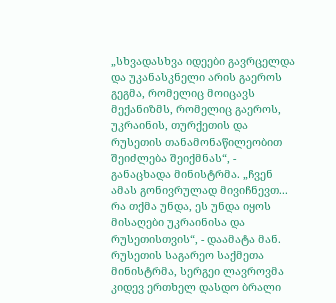„სხვადასხვა იდეები გავრცელდა და უკანასკნელი არის გაეროს გეგმა, რომელიც მოიცავს მექანიზმს, რომელიც გაეროს, უკრაინის, თურქეთის და რუსეთის თანამონაწილეობით შეიძლება შეიქმნას“, - განაცხადა მინისტრმა. „ჩვენ ამას გონივრულად მივიჩნევთ... რა თქმა უნდა, ეს უნდა იყოს მისაღები უკრაინისა და რუსეთისთვის“, - დაამატა მან.
რუსეთის საგარეო საქმეთა მინისტრმა, სერგეი ლავროვმა კიდევ ერთხელ დასდო ბრალი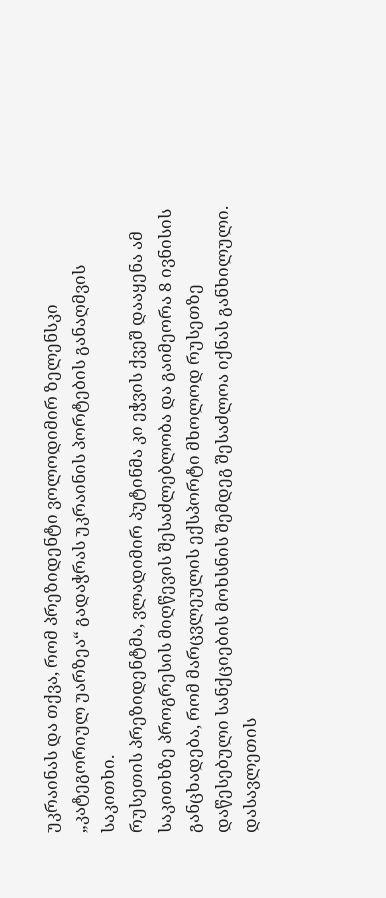უკრაინას და თქვა, რომ პრეზიდენტი ვოლოდიმირ ზელენსკი „კატეგორიულ უარზეა“ გადაჭრას უკრაინის პორტების განაღმვის საკითხი.
რუსეთის პრეზიდენტმა, ვლადიმირ პუტინმა კი ეჭვის ქვეშ დააყენა ამ საკითხზე პროგრესის მიღწევის შესაძლებლობა და გაიმეორა 8 ივნისის განცხადება, რომ მარცვლეულის ექსპორტი მხოლოდ რუსეთზე დაწესებული სანქციების მოხსნის შემდეგ შესაძლოა იქნას განხილული.
დასავლეთის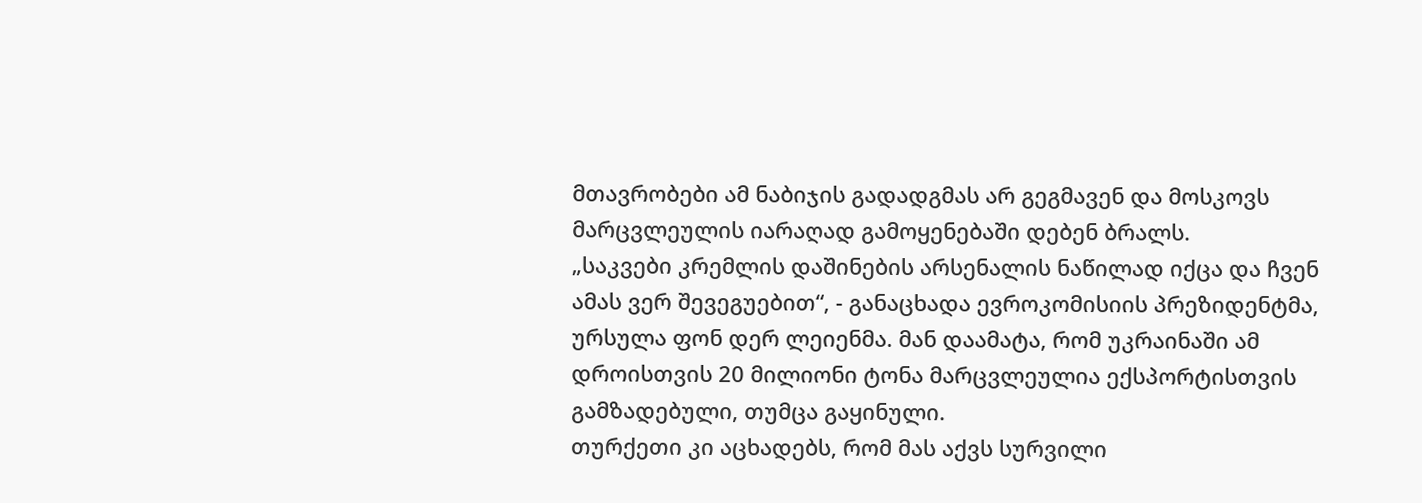მთავრობები ამ ნაბიჯის გადადგმას არ გეგმავენ და მოსკოვს მარცვლეულის იარაღად გამოყენებაში დებენ ბრალს.
„საკვები კრემლის დაშინების არსენალის ნაწილად იქცა და ჩვენ ამას ვერ შევეგუებით“, - განაცხადა ევროკომისიის პრეზიდენტმა, ურსულა ფონ დერ ლეიენმა. მან დაამატა, რომ უკრაინაში ამ დროისთვის 20 მილიონი ტონა მარცვლეულია ექსპორტისთვის გამზადებული, თუმცა გაყინული.
თურქეთი კი აცხადებს, რომ მას აქვს სურვილი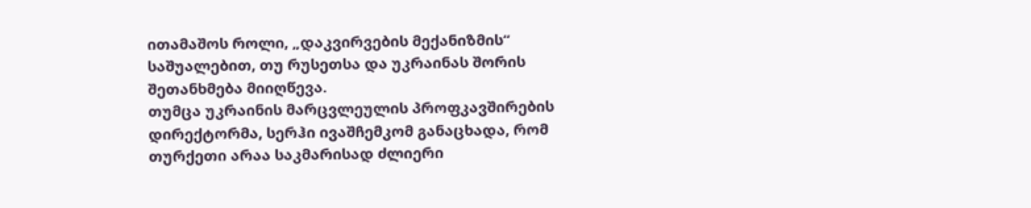ითამაშოს როლი, „დაკვირვების მექანიზმის“ საშუალებით, თუ რუსეთსა და უკრაინას შორის შეთანხმება მიიღწევა.
თუმცა უკრაინის მარცვლეულის პროფკავშირების დირექტორმა, სერჰი ივაშჩემკომ განაცხადა, რომ თურქეთი არაა საკმარისად ძლიერი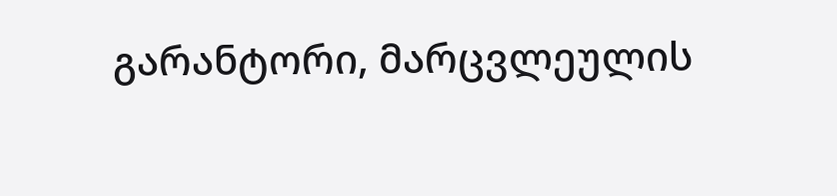გარანტორი, მარცვლეულის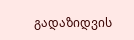გადაზიდვის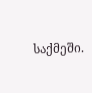საქმეში.